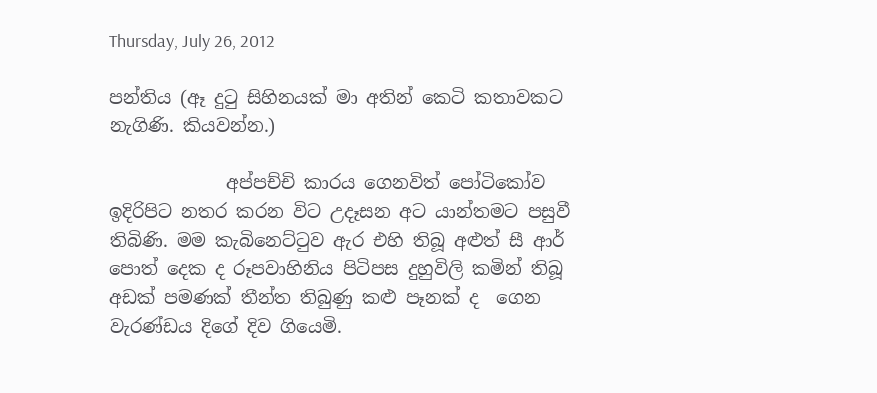Thursday, July 26, 2012

පන්තිය (ඈ දුටු සිහිනයක් මා අතින් කෙටි කතාවකට නැගිණි. කියවන්න.)

             අප්පච්චි කාරය ගෙනවිත් පෝටිකෝව ඉදිරිපිට නතර කරන විට උදෑසන අට යාන්තමට පසුවී තිබිණි. මම කැබිනෙට්ටුව ඇර එහි තිබූ අළුත් සී ආර් පොත් දෙක ද රූපවාහිනිය පිටිපස දුහුවිලි කමින් තිබූ අඩක් පමණක් තීන්ත තිබුණු කළු පෑනක් ද  ගෙන වැරණ්ඩය දිගේ දිව ගියෙමි.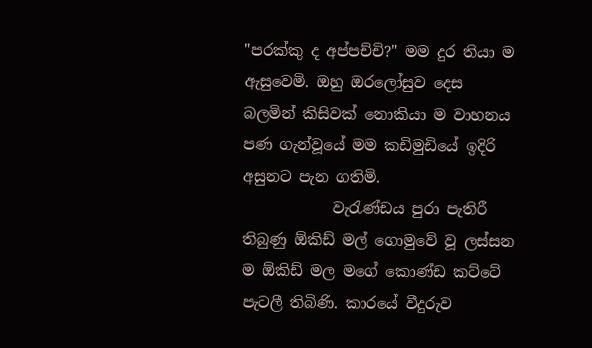"පරක්කු ද අප්පච්චි?" මම දුර තියා ම ඇසුවෙමි. ඔහු ඔරලෝසුව දෙස බලමින් කිසිවක් නොකියා ම වාහනය පණ ගැන්වූයේ මම කඩිමුඩියේ ඉදිරි අසුනට පැන ගතිමි.
            වැරැණ්ඩය පුරා පැතිරී තිබුණු ඕකිඩ් මල් ගොමුවේ වූ ලස්සන ම ඕකිඩ් මල මගේ කොණ්ඩ කට්ටේ පැටලී තිබිණි. කාරයේ වීදුරුව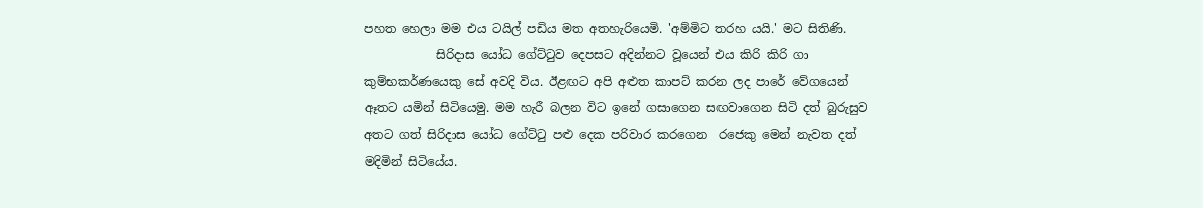පහත හෙලා මම එය ටයිල් පඩිය මත අතහැරියෙමි. 'අම්මිට තරහ යයි.' මට සිතිණි.
            සිරිදාස යෝධ ගේට්ටුව දෙපසට අදින්නට වූයෙන් එය කිරි කිරි ගා කුම්භකර්ණයෙකු සේ අවදි විය. ඊළඟට අපි අළුත කාපට් කරන ලද පාරේ වේගයෙන් ඈතට යමින් සිටියෙමු. මම හැරී බලන විට ඉනේ ගසාගෙන සඟවාගෙන සිටි දත් බුරුසුව අතට ගත් සිරිදාස යෝධ ගේට්ටු පළු දෙක පරිවාර කරගෙන  රජෙකු මෙන් නැවත දත් මදිමින් සිටියේය.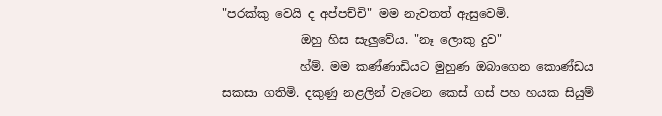"පරක්කු වෙයි ද අප්පච්චි" මම නැවතත් ඇසුවෙමි.
             ඔහු හිස සැලුවේය. "නෑ ලොකු දුව"
             හ්ම්. මම කණ්ණාඩියට මුහුණ ඔබාගෙන කොණ්ඩය සකසා ගතිමි. දකුණු නළලින් වැටෙන කෙස් ගස් පහ හයක සියුම්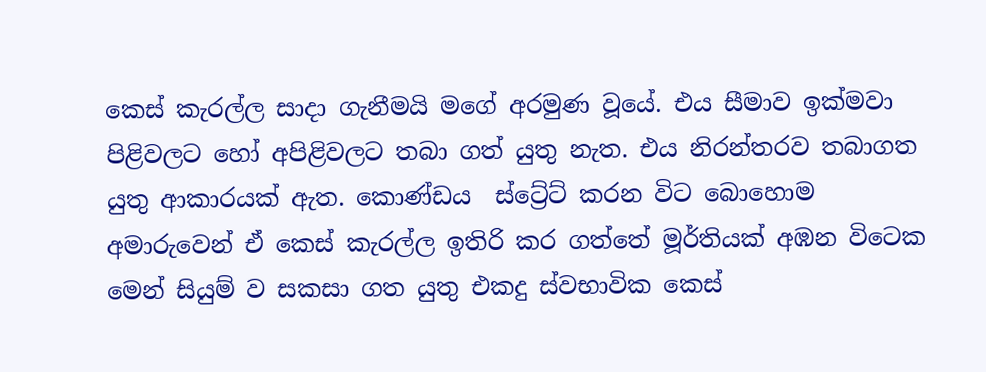කෙස් කැරල්ල සාදා ගැනීමයි මගේ අරමුණ වූයේ. එය සීමාව ඉක්මවා පිළිවලට හෝ අපිළිවලට තබා ගත් යුතු නැත. එය නිරන්තරව තබාගත යුතු ආකාරයක් ඇත. කොණ්ඩය  ස්ට්‍රේට් කරන විට බොහොම අමාරුවෙන් ඒ කෙස් කැරල්ල ඉතිරි කර ගත්තේ මූර්තියක් අඹන විටෙක මෙන් සියුම් ව සකසා ගත යුතු එකදු ස්වභාවික කෙස්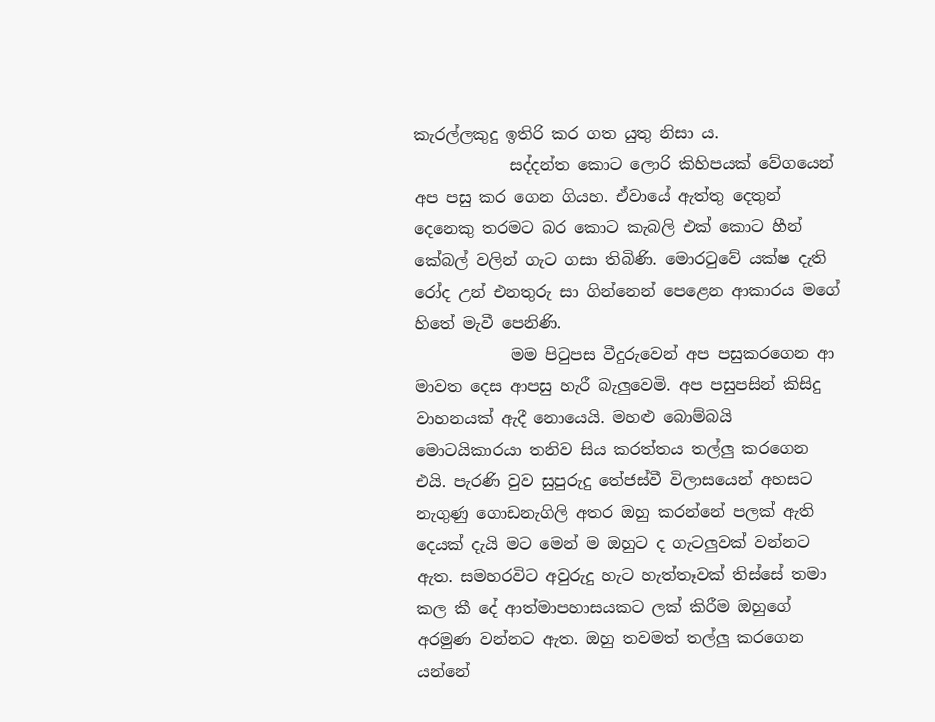කැරල්ලකුදු ඉතිරි කර ගත යුතු නිසා ය.
            සද්දන්ත කොට ලොරි කිහිපයක් වේගයෙන් අප පසු කර ගෙන ගි‍යහ. ඒවායේ ඇත්තු දෙතුන් දෙනෙකු තරමට බර කොට කැබලි එක් කොට හීන් කේබල් වලින් ගැට ගසා තිබිණි. මොරටුවේ යක්ෂ දැති රෝද උන් එනතුරු සා ගින්නෙන් පෙළෙන ආකාරය මගේ හිතේ මැවී පෙනිණි.
            මම පිටුපස වීදුරුවෙන් අප පසුකරගෙන ආ මාවත දෙස ආපසු හැරී බැලුවෙමි. අප පසුපසින් කිසිදු වාහනයක් ඇදී නොයෙයි. මහළු බොම්බයි මොටයිකාරයා තනිව සිය කරත්තය තල්ලු කරගෙන එයි. පැරණි වුව සුපුරුදු තේජස්වී විලාසයෙන් අහසට නැගුණු ගොඩනැගිලි අතර ඔහු කරන්නේ පලක් ඇති දෙයක් දැයි මට මෙන් ම ඔහුට ද ගැටලුවක් වන්නට ඇත. සමහරවිට අවුරුදු හැට හැත්තෑවක් තිස්සේ තමා කල කී දේ ආත්මාපහාසයකට ලක් කිරීම ඔහුගේ අරමුණ වන්නට ඇත. ඔහු තවමත් තල්ලු කරගෙන යන්නේ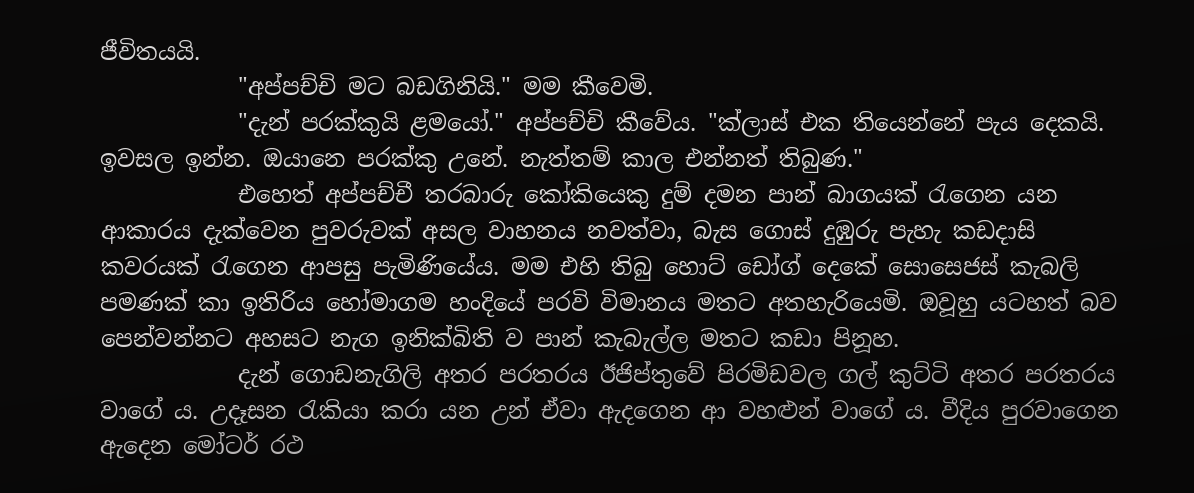ජීවිතයයි.
            "අප්පච්චි මට බඩගිනියි." මම කීවෙමි.
            "දැන් පරක්කුයි ළමයෝ." අප්පච්චි කීවේය. "ක්ලාස් එක තියෙන්නේ පැය දෙකයි. ඉවසල ඉන්න. ඔයානෙ පරක්කු උනේ. නැත්තම් කාල එන්නත් තිබුණ."
            එහෙත් අප්පච්චී තරබාරු කෝකියෙකු දුම් දමන පාන් බාගයක් රැගෙන යන ආකාරය දැක්වෙන පුවරුවක් අසල වාහනය නවත්වා, බැස ගොස් දුඹුරු පැහැ කඩදාසි කවරයක් රැගෙන ආපසු පැමිණියේය. මම එහි තිබු හොට් ඩෝග් දෙකේ සොසෙජස් කැබලි පමණක් කා ඉතිරිය හෝමාගම හංදියේ පරවි විමානය මතට අතහැරියෙමි. ඔවූහු යටහත් බව පෙන්වන්නට අහසට නැග ඉනික්බිති ව පාන් කැබැල්ල මතට කඩා පිනූහ.
            දැන් ගොඩනැගිලි අතර පරතරය ඊජිප්තුවේ පිරමිඩවල ගල් කුට්ටි අතර පරතරය වාගේ ය. උදෑසන රැකියා කරා යන උන් ඒවා ඇදගෙන ආ වහළුන් වාගේ ය. වීදිය පුරවාගෙන ඇදෙන මෝටර් රථ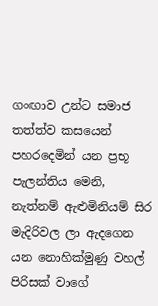ගංඟාව උන්ට සමාජ තත්ත්ව කසයෙන් පහරදෙමින් යන ප්‍රභූ පැලන්තිය මෙනි, නැත්නම් ඇළුමිනියම් සිර මැදිරිවල ලා ඇදගෙන යන නොහික්මුණු වහල් පිරිසක් වාගේ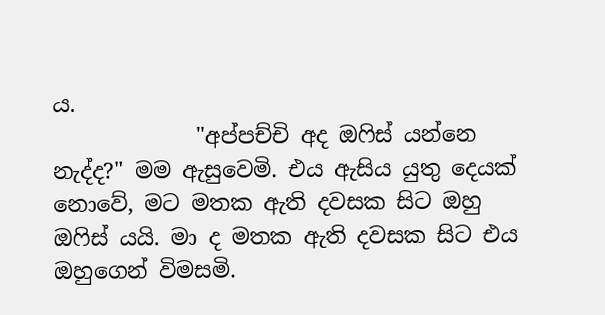ය.
             "අප්පච්චි අද ඔෆිස් යන්නෙ නැද්ද?" මම ඇසුවෙමි. එය ඇසිය යුතු දෙයක් නොවේ, මට මතක ඇති දවසක සිට ඔහු ඔෆිස් යයි. මා ද මතක ඇති දවසක සිට එය ඔහුගෙන් විමසමි.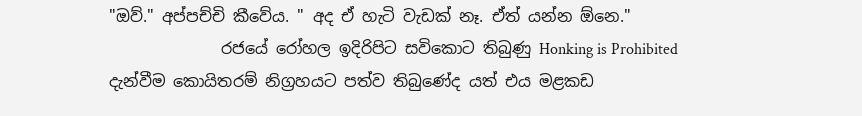"ඔව්." අප්පච්චි කීවේය. " අද ඒ හැටි වැඩක් නෑ. ඒත් යන්න ඕනෙ."
              රජයේ රෝහල ඉදිරිපිට සවිකොට තිබුණු Honking is Prohibited දැන්වීම කොයිතරම් නිග්‍රහයට පත්ව තිබුණේද යත් එය මළකඩ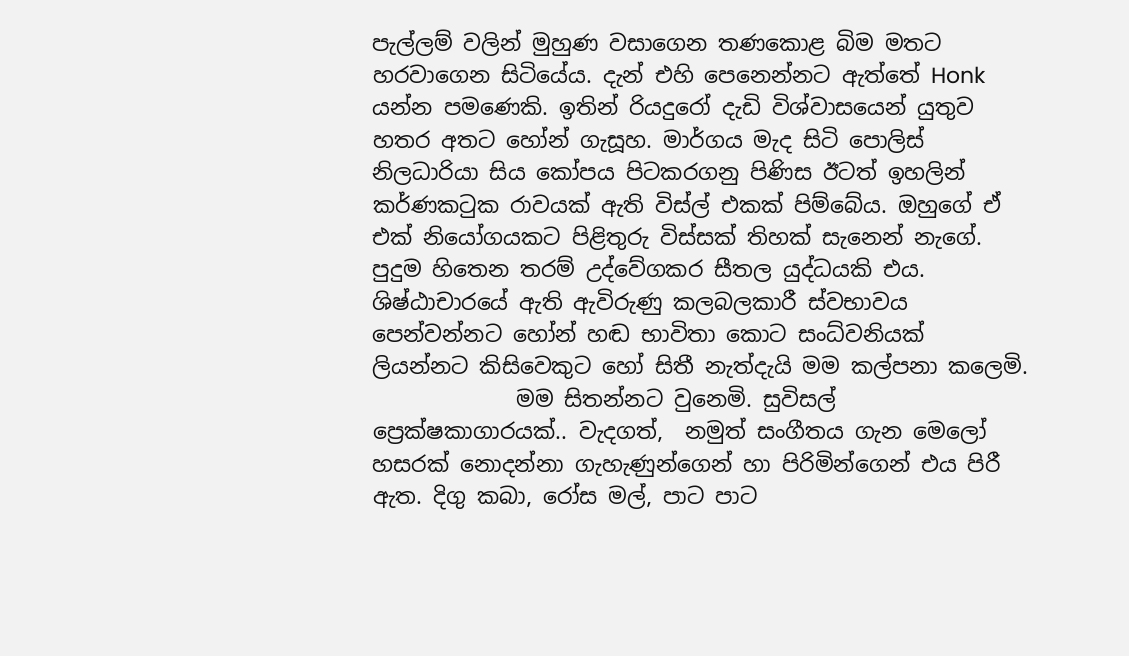පැල්ලම් වලින් මුහුණ වසාගෙන තණකොළ බිම මතට හරවාගෙන සිටියේය. දැන් එහි පෙනෙන්නට ඇත්තේ Honk යන්න පමණෙකි. ඉතින් රියදුරෝ දැඩි විශ්වාසයෙන් යුතුව හතර අතට හෝන් ගැසූහ. මාර්ගය මැද සිටි පොලිස් නිලධාරියා සිය කෝපය පිටකරගනු පිණිස ඊටත් ඉහලින් කර්ණකටුක රාවයක් ඇති විස්ල් එකක් පිම්බේය. ඔහුගේ ඒ එක් නි‍යෝගයකට පිළිතුරු විස්සක් තිහක් සැනෙන් නැගේ. පුදුම හිතෙන තරම් උද්වේගකර සීතල යුද්ධයකි එය. ශිෂ්ඨාචාරයේ ඇති ඇවිරුණු කලබලකාරී ස්වභාවය පෙන්වන්නට හෝන් හඬ භාවිතා කොට සංධ්වනියක් ලියන්නට කිසිවෙකුට හෝ සිතී නැත්දැයි මම කල්පනා කලෙමි.
             මම සිතන්නට වුනෙමි. සුවිසල් ප්‍රෙක්ෂකාගාරයක්.. වැදගත්,  නමුත් සංගීතය ගැන මෙලෝ හසරක් නොදන්නා ගැහැණුන්ගෙන් හා පිරිමින්ගෙන් එය පිරී ඇත. දිගු කබා, රෝස මල්, පාට පාට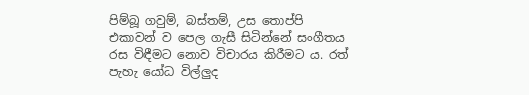පිම්බූ ගවුම්, බස්තම්, උස තොප්පි එකාවන් ව පෙල ගැසී සිටින්නේ සංගීතය රස විඳීමට නොව විචාරය කිරීමට ය. රත් පැහැ යෝධ විල්ලුද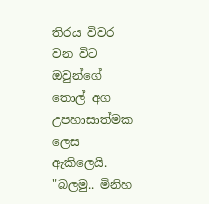තිරය විවර වන විට ඔවුන්ගේ තොල් අග උපහාසාත්මක ලෙස ඇකිලෙයි. "බලමු.. මිනිහ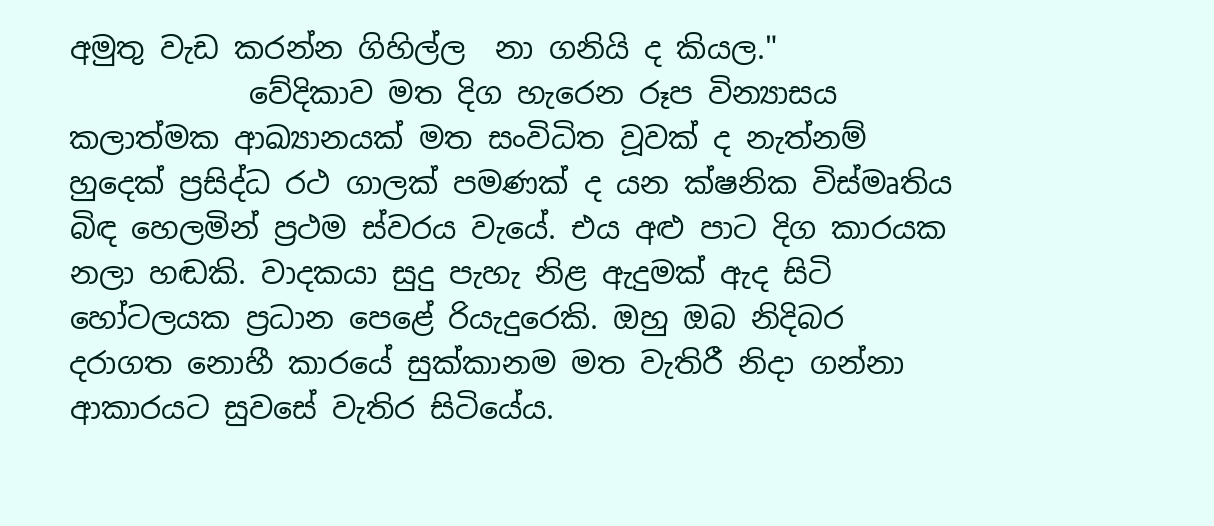අමුතු වැඩ කරන්න ගිහිල්ල  නා ගනියි ද කියල."
            වේදිකාව මත දිග හැරෙන රූප වින්‍යාසය කලාත්මක ආඛ්‍යානයක් මත සංවිධිත වූවක් ද නැත්නම් හුදෙක් ප්‍රසිද්ධ රථ ගාලක් පමණක් ද යන ක්ෂනික විස්මෘතිය බිඳ හෙලමින් ප්‍රථම ස්වරය වැයේ. එය අළු පාට දිග කාරයක නලා හඬකි. වාදකයා සුදු පැහැ නිළ ඇදුමක් ඇද සිටි හෝටලයක ප්‍රධාන පෙළේ රියැදුරෙකි. ඔහු ඔබ නිදිබර දරාගත නොහී කාරයේ සුක්කානම මත වැතිරී නිදා ගන්නා ආකාරයට සුවසේ වැතිර සිටියේය.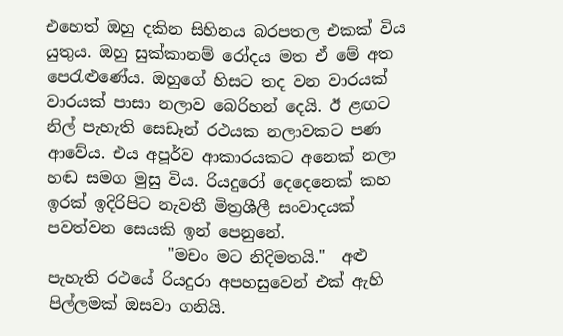එහෙත් ඔහු දකින සිහිනය බරපතල එකක් විය යුතුය. ඔහු සුක්කානම් රෝදය මත ඒ මේ අත පෙරැළුණේය. ඔහුගේ හිසට තද වන වාරයක් වාරයක් පාසා නලාව බෙරිහන් දෙයි. ඊ ළඟට නිල් පැහැති සෙඩෑන් රථයක නලාවකට පණ ආවේය. එය අපූර්ව ආකාරයකට අනෙක් නලා හඬ සමග මුසු විය. රියදුරෝ දෙදෙනෙක් කහ ඉරක් ඉදිරිපිට නැවතී මිත්‍රශීලී සංවාදයක් පවත්වන සෙයකි ඉන් පෙනුනේ.
               "මචං මට නිදිමතයි."  අළු පැහැති රථයේ රියදුරා අපහසුවෙන් එක් ඇහි පිල්ලමක් ඔසවා ගනියි.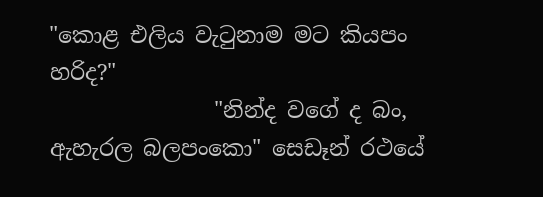"කොළ එලිය වැටුනාම මට කියපං හරිද?"
               "නින්ද වගේ ද බං, ඇහැරල බලපංකො" සෙඩෑන් රථයේ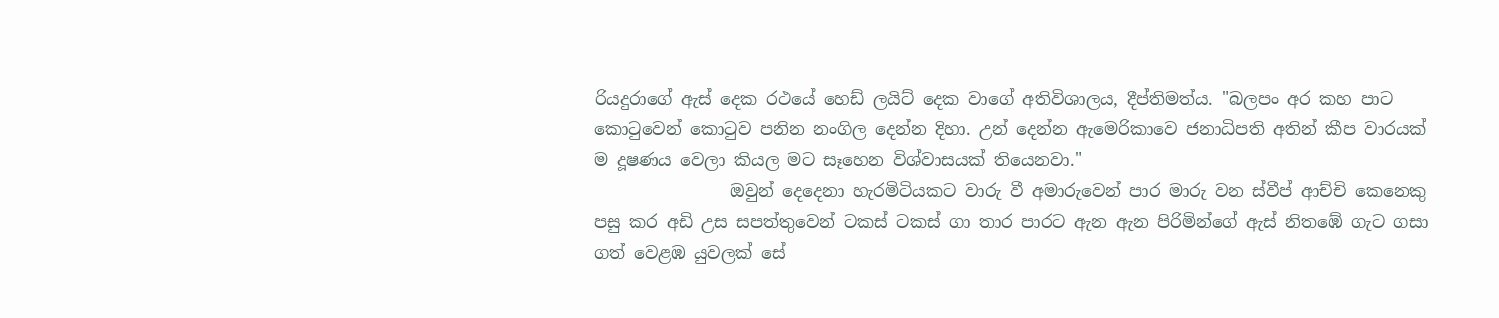රියදුරාගේ ඇස් දෙක රථයේ හෙඩ් ලයිට් දෙක වාගේ අතිවිශාලය, දීප්තිමත්ය. "බලපං අර කහ පාට කොටුවෙන් කොටුව පනින නංගිල දෙන්න දිහා. උන් දෙන්න ඇමෙරිකාවෙ ජනාධිපති අතින් කීප වාරයක් ම දූෂණය වෙලා කියල මට සෑහෙන විශ්වාසයක් තියෙනවා."
                ඔවුන් දෙදෙනා හැරමිටියකට වාරු වී අමාරුවෙන් පාර මාරු වන ස්වීප් ආච්චි කෙනෙකු පසු කර අඩි උස සපත්තුවෙන් ටකස් ටකස් ගා තාර පාරට ඇන ඇන පිරිමින්ගේ ඇස් නිතඹේ ගැට ගසා ගත් වෙළඹ යුවලක් සේ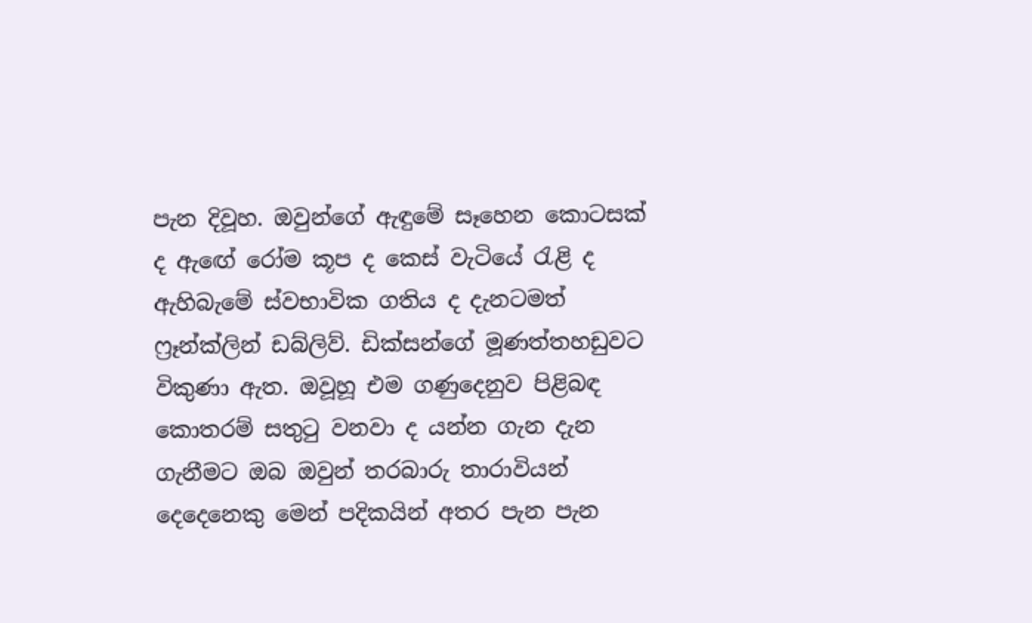පැන දිවූහ. ඔවුන්ගේ ඇඳුමේ සෑහෙන කොටසක් ද ඇඟේ රෝම කූප ද කෙස් වැටියේ රැළි ද ඇහිබැමේ ස්වභාවික ගතිය ද දැනටමත් ෆ්‍රෑන්ක්ලින් ඩබ්ලිව්. ඩි‍‍ක්සන්ගේ මූණත්තහඩුවට විකුණා ඇත. ඔවූහූ එම ගණුදෙනුව පිළිබඳ කොතරම් සතුටු වනවා ද යන්න ගැන දැන ගැනීමට ඔබ ඔවුන් තරබාරු තාරාවියන් දෙදෙනෙකු මෙන් පදිකයින් අතර පැන පැන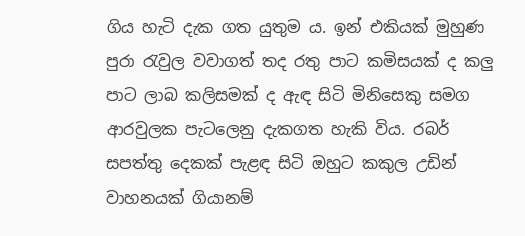ගිය හැටි දැක ගත යුතුම ය. ඉන් එකියක් මුහුණ පුරා රැවුල වවාගත් තද රතු පාට කමිසයක් ද කලු පාට ලාබ කලිසමක් ද ඇඳ සිටි මිනිසෙකු සමග ආරවුලක පැටලෙනු දැකගත හැකි විය. රබර් සපත්තු දෙකක් පැළඳ සිටි ඔහුට කකුල උඩින් වාහනයක් ගියානම්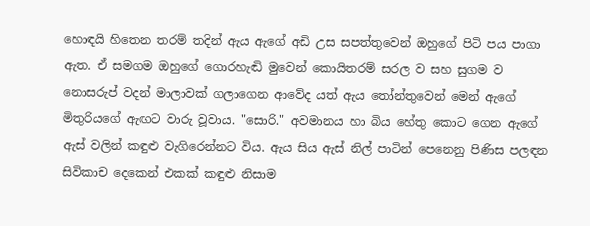හොඳයි හිතෙන තරම් තදින් ඇය ඇගේ අඩි උස සපත්තුවෙන් ඔහුගේ පිටි පය පාගා ඇත. ඒ සමගම ඔහුගේ ගොරහැඬි මුවෙන් කොයිතරම් සරල ව සහ සුගම ව නොසරුප් වදන් මාලාවක් ගලාගෙන ආවේද යත් ඇය තෝන්තුවෙන් මෙන් ඇගේ මිතුරියගේ ඇඟට වාරු වූවාය. "සොරි." අවමානය හා බිය හේතු කොට ගෙන ඇගේ ඇස් වලින් කඳුළු වැගිරෙන්නට විය. ඇය සිය ඇස් නිල් පාටින් පෙනෙනු පිණිස පලඳන සිවිකාච දෙකෙන් එකක් කඳුළු නිසාම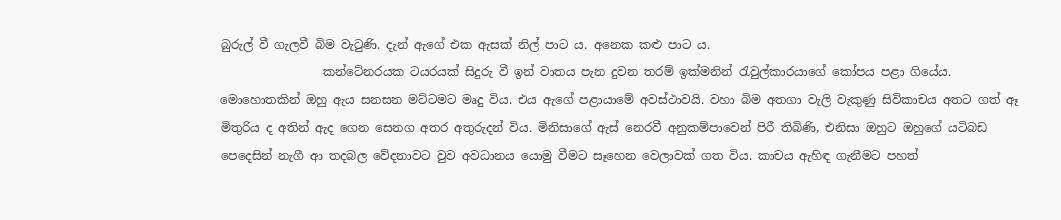බුරුල් වී ගැලවී බිම වැටුණි. දැන් ඇගේ එක ඇසක් නිල් පාට ය. අනෙක කළු පාට ය.
                 කන්ටේනරයක ටයරයක් සිදුරු වී ඉන් වාතය පැන දුවන තරම් ඉක්මනින් රැවුල්කාරයාගේ කෝපය පළා ගියේය. මොහොතකින් ඔහු ඇය සනසන මට්ටමට මෘදු විය. එය ඇගේ පළායාමේ අවස්ථාවයි. වහා බිම අතගා වැලි වැකුණු සිවිකාචය අතට ගත් ඈ මිතුරිය ද අතින් ඇද ගෙන සෙනග අතර අතුරුදන් විය. මිනිසාගේ ඇස් නෙරවී අනුකම්පාවෙන් පිරී තිබිණි, එනිසා ඔහුට ඔහුගේ යටිබඩ පෙදෙසින් නැගී ආ තදබල වේදනාවට වුව අවධානය යොමු වීමට සෑහෙන වෙලාවක් ගත විය. කාචය ඇහිඳ ගැනීමට පහත්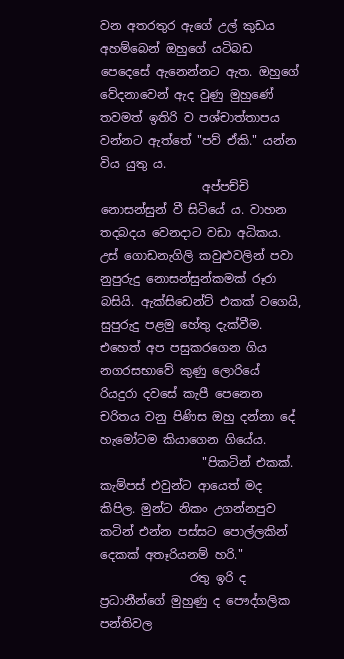වන අතරතුර ඇගේ උල් කුඩය අහම්බෙන් ඔහුගේ යටිබඩ පෙදෙසේ ඇනෙන්නට ඇත. ඔහුගේ වේදනාවෙන් ඇද වුණු මුහුණේ තවමත් ඉතිරි ව පශ්චාත්තාපය වන්නට ඇත්තේ "පව් ඒකි." යන්න විය යුතු ය.
                 අප්පච්චි නොසන්සුන් වී සිටියේ ය. වාහන තදබදය වෙනදාට වඩා අධිකය. උස් ගොඩනැගිලි කවුළුවලින් පවා නුපුරුදු නොසන්සුන්කමක් රූරා බසියි. ඇක්සිඩෙන්ට් එකක් වගෙයි, සුපුරුදු පළමු හේතු දැක්වීම. එහෙත් අප පසුකරගෙන ගිය නගරසභාවේ කුණු ලොරියේ රියදුරා දවසේ කැපී පෙනෙන චරිතය වනු පිණිස ඔහු දන්නා දේ හැමෝටම කියාගෙන ගියේය.
                 "පිකටින් එකක්. කැම්පස් එවුන්ට ආයෙත් මද කිපිල. මුන්ට නිකං උගන්නපුව කටින් එන්න පස්සට පොල්ලකින් දෙකක් අතෑරියනම් හරි."
               රතු ඉරි ද ප්‍රධානීන්ගේ මුහුණු ද පෞද්ගලික පන්තිවල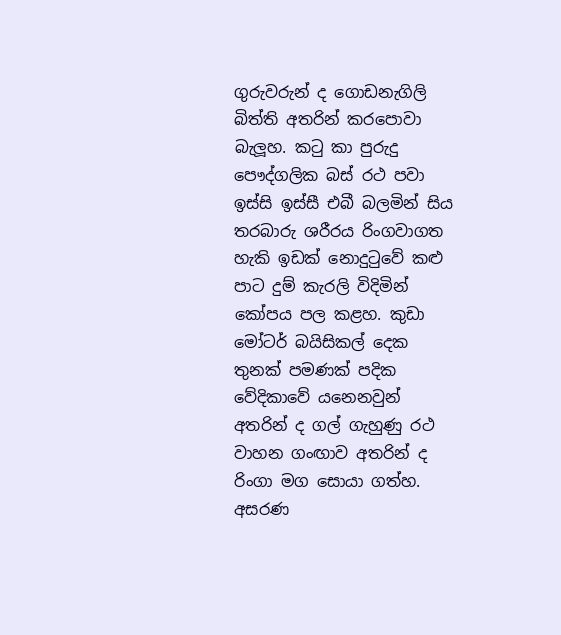ගුරුවරුන් ද ගොඩනැගිලි බිත්ති අතරින් කරපොවා බැලූහ. කටු කා පුරුදු පෞද්ගලික බස් රථ පවා ඉස්සි ඉස්සී එබී බලමින් සිය තරබාරු ශරීරය රිංගවාගත හැකි ඉඩක් නොදුටුවේ කළු පාට දුම් කැරලි විදිමින් කෝපය පල කළහ. කුඩා මෝටර් බයිසිකල් දෙක තුනක් පමණක් පදික වේදිකාවේ යනෙනවුන් අතරින් ද ගල් ගැහුණු රථ වාහන ගංඟාව අතරින් ද රිංගා මග සොයා ගත්හ. අසරණ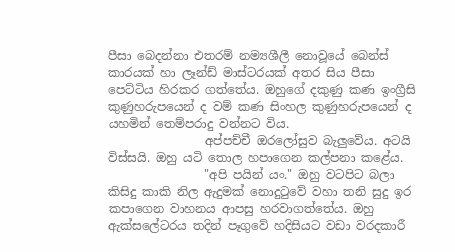පීසා බෙදන්නා එතරම් නම්‍යශීලී නොවූයේ බෙන්ස් කාරයක් හා ලෑන්ඩ් මාස්ටරයක් අතර සිය පීසා පෙට්ටිය හිරකර ගත්තේය. ඔහුගේ දකුණු කණ ඉංග්‍රීසි කුණුහරුපයෙන් ද වම් කණ සිංහල කුණුහරුපයෙන් ද යහමින් තෙම්පරාදු වන්නට විය.
                අප්පච්චී ඔරලෝසුව බැලුවේය. අටයි විස්සයි. ඔහු යටි තොල හපාගෙන කල්පනා කළේය.
                "අපි පයින් යං." ඔහු වටපිට බලා කිසිදු කාකි නිල ඇදුමක් නොදුටුවේ වහා තනි සුදු ඉර කපාගෙන වාහනය ආපසු හරවාගත්තේය. ඔහු ඇක්සලේටරය තදින් පෑගුවේ හදිසියට වඩා වරදකාරී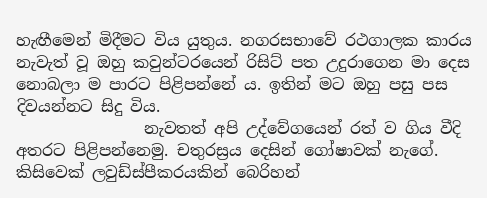හැඟීමෙන් මිදීමට විය යුතුය. නගරසභාවේ රථගාලක කාරය නැවැත් වූ ඔහු කවුන්ටරයෙන් රිසිට් පත උදුරාගෙන මා දෙස නොබලා ම පාරට පිළිපන්නේ ය. ඉතින් මට ඔහු පසු පස දිවයන්නට සිදු විය.
                නැවතත් අපි උද්වේගයෙන් රත් ව ගිය වීදි අතරට පිළිපන්නෙමු. චතුරස්‍රය දෙසින් ගෝෂාවක් නැගේ. කිසිවෙක් ලවුඩ්ස්පීකරයකින් බෙරිහන්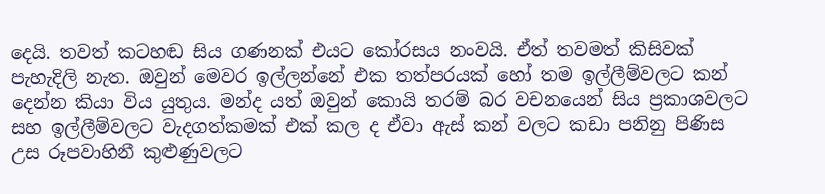දෙයි. තවත් කටහඬ සිය ගණනක් එයට කෝරසය නංවයි. ඒත් තවමත් කිසිවක් පැහැදිලි නැත. ඔවුන් මෙවර ඉල්ලන්නේ එක තත්පරයක් හෝ තම ඉල්ලීම්වලට කන් දෙන්න කියා විය යුතුය. මන්ද යත් ඔවුන් කොයි තරම් බර වචනයෙන් සිය ප්‍රකාශවලට සහ ඉල්ලීම්වලට වැදගත්කමක් එක් කල ද ඒවා ඇස් කන් වලට කඩා පනිනු පිණිස උස රූපවාහිනී කුළුණුවලට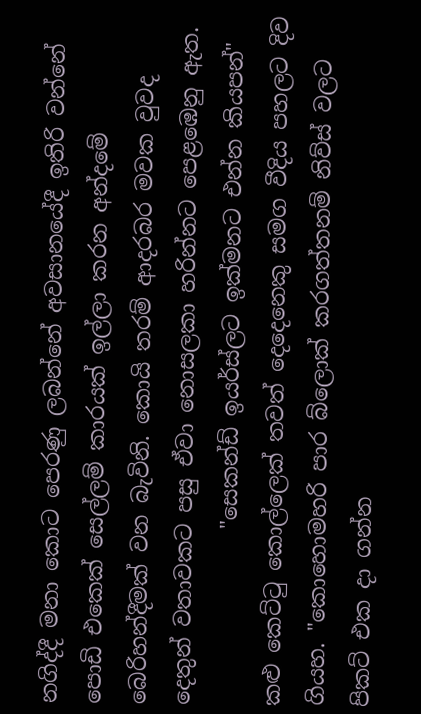නගිද්දී මනා කොට පෙරණු ලබන්නේ අවසානයේදී ඉතිරි වන්නේ පොඩි එකෙක් සෙල්ලම් කාරයක් ඉල්ලා කරන අන්දමේ බෙරිහන්දීමක් වන බැවිනි. කොයි තරම් ආදරබර මවක වුවද දෙතුන් වතාවකට පසු ඒවා නොසලකා හරින්නට පෙළඹෙනු ඇත.
                "සෙකන්ඩ් ඉයර්ස්ලට ඉක්මනට එන්න කියපන්" කළු කෙට්ටු කොල්ලෙක් තවත් දෙදෙනෙකු සමග වීදිය පහලට දිව ගියහ. "කොහොමහරි පාර බ්ලොක් කරගත්තනම් නිව්ස් වලට පිකට් එක දා ගන්න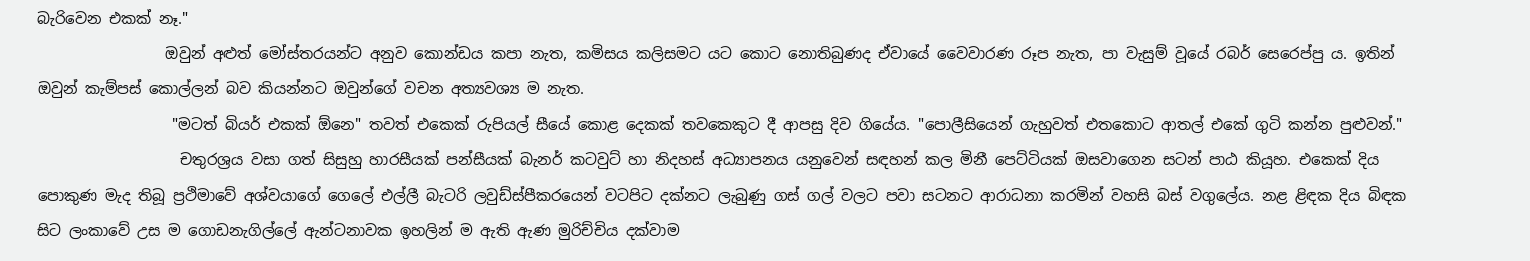බැරිවෙන එකක් නෑ."
                 ඔවුන් අළුත් මෝස්තරයන්ට අනුව කොන්ඩය කපා නැත, කමිසය කලිසමට යට කොට නොතිබුණද ඒවායේ වෛවාරණ රූප නැත, පා වැසුම් වූයේ රබර් සෙරෙප්පු ය. ඉතින් ඔවුන් කැම්පස් කොල්ලන් බව කියන්නට ඔවුන්ගේ වචන අත්‍යවශ්‍ය ම නැත.
                  "මටත් බියර් එකක් ඕනෙ" තවත් එකෙක් රුපියල් සීයේ කොළ දෙකක් තවකෙකුට දී ආපසු දිව ගියේය. "පොලීසියෙන් ගැහුවත් එතකොට ආතල් එකේ ගුටි කන්න පුළුවන්."
                   චතුරශ්‍රය වසා ගත් සිසුහු හාරසීයක් පන්සීයක් බැනර් කටවුට් හා නිදහස් අධ්‍යාපනය යනුවෙන් සඳහන් කල මිනී පෙට්ටියක් ඔසවාගෙන සටන් පාඨ කියූහ. එකෙක් දිය පොකුණ මැද තිබූ ප්‍රථිමාවේ අශ්වයාගේ ගෙලේ එල්ලී බැටරි ලවුඩ්ස්පීකරයෙන් වටපිට දක්නට ලැබුණු ගස් ගල් වලට පවා සටනට ආරාධනා කරමින් වහසි බස් වගුලේය. නළ ළිඳක දිය බිඳක සිට ලංකාවේ උස ම ගොඩනැගිල්ලේ ඇන්ටනාවක ඉහලින් ම ඇති ඇණ මුරිච්චිය දක්වාම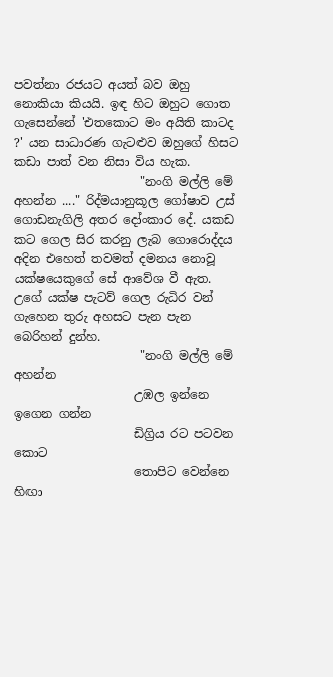පවත්නා රජයට අයත් බව ඔහු නොකියා කියයි. ඉඳ හිට ඔහුට ගොත ගැසෙන්නේ 'එතකොට මං අයිති කාටද ?' යන සාධාරණ ගැටළුව ඔහුගේ හිසට කඩා පාත් වන නිසා විය හැක.
                     "නංගි මල්ලි මේ අහන්න ...." රිද්මයානුකූල ගෝෂාව උස් ගොඩනැගිලි අතර දෝංකාර දේ. යකඩ කට ගෙල සිර කරනු ලැබ ගොරොද්දය අදින එහෙත් තවමත් දමනය නොවූ යක්ෂයෙකුගේ සේ ආවේශ වී ඇත. උගේ යක්ෂ පැටව් ගෙල රුධිර වන් ගැහෙන තුරු අහසට පැන පැන බෙරිහන් දුන්හ.
                     "නංගි මල්ලි මේ අහන්න
                    උඹල ඉන්නෙ ඉගෙන ගන්න
                    ඩිග්‍රිය රට පටවන කොට
                    තොපිට වෙන්නෙ හිඟා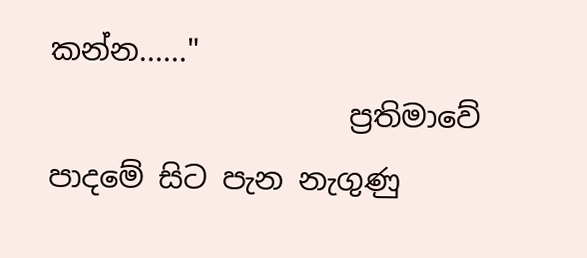කන්න......"
                    ප්‍රතිමාවේ පාදමේ සිට පැන නැගුණු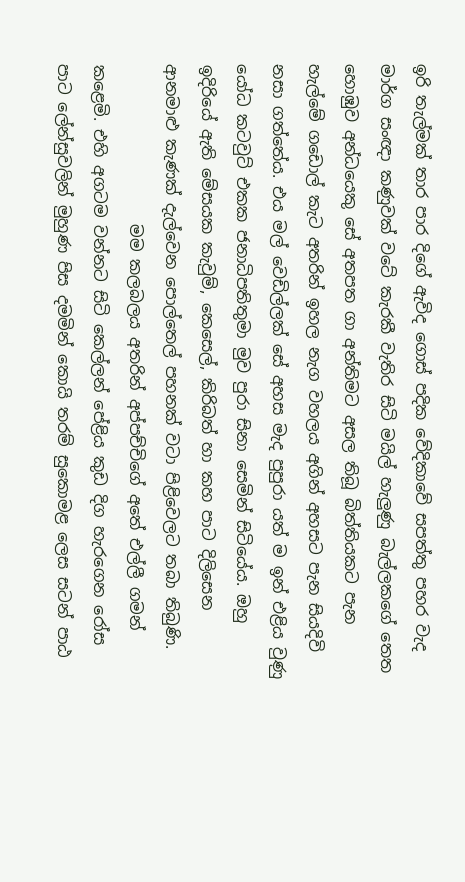ඉරි තැල්මක් තාර පාර දිගේ ඇවිද ගොස් පදික වේදිකාවේ සපත්තු පහර වැද මාර්ග සංඥා කණුවක් වටේ කැරකී වැතිර සිටි මයිල් හැලුණු බැල්ලකගේ තෙත හොඹුව අන්ධයෙකු සේ අතපත ගා අන්තිමට අසල තිබූ බිත්තියකට පැන හැල්මේ ගඩොල් කැට අතරින් ඉහල නැග වහලය අගින් අහසට පැන සියදිවි නසා ගත්තේය. එය මල් වෙඩිල්ලක් සේ අහස මැද පුපුරා යත් ම ඉන් එළිය වුණු යෝධ කටවුට් එකක ජනාධිපතිතුමා මුව පුරා සිනා සෙමින් සිටියේය. ඔහු ඉදිරියේ ඇති මේසයක කැවුම්, කෙසෙල්, කිරිබත් හා කහ පාට දිලිසෙන ආනමාළු කැණක් දැල්වෙන පොල්තෙල් පහනක් වටා පිළිවෙලට තබා තිබුණි.
                    මම කලබලය අතරින් අප්පච්චිගේ අතේ එල්ලී ගමන් කළෙමි. එහි අගටම වන්නට සිටි කෙල්ලන් පේළිය කුඩ දිග හැරගෙන රෝස පාට ලේන්සුවලින් මුහුණ පිස දමමින් කොයි තරම් සුකොමළ ලෙස සටන් පාඨ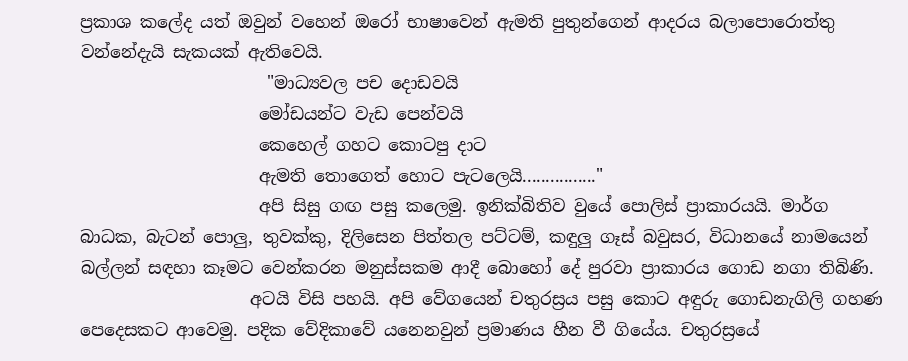ප්‍රකාශ කලේද යත් ඔවුන් වහෙන් ඔරෝ භාෂාවෙන් ඇමති පුතුන්ගෙන් ආදරය බලාපොරොත්තු වන්නේදැයි සැකයක් ඇතිවෙයි.
                      "මාධ්‍යවල පච දොඩවයි
                     මෝඩයන්ට වැඩ පෙන්වයි
                     කෙහෙල් ගහට කොටපු දාට
                     ඇමති තොගෙත් හොට පැටලෙයි................"
                     අපි සිසු ගඟ පසු කලෙමු. ඉනික්බිතිව වුයේ පොලිස් ප්‍රාකාරයයි. මාර්ග බාධක, බැටන් පොලු, තුවක්කු, දිලිසෙන පිත්තල පට්ටම්, කඳුලු ගෑස් බවුසර, විධානයේ නාමයෙන් බල්ලන් සඳහා කෑමට වෙන්කරන මනුස්සකම ආදී බොහෝ දේ පුරවා ප්‍රාකාරය ගොඩ නගා තිබිණි.
                    අටයි විසි පහයි. අපි වේගයෙන් චතුරස්‍රය පසු කොට අඳුරු ගොඩනැගිලි ගහණ පෙදෙසකට ආවෙමු. පදික වේදිකාවේ යනෙනවුන් ප්‍රමාණය හීන වී ගියේය. චතුරස්‍රයේ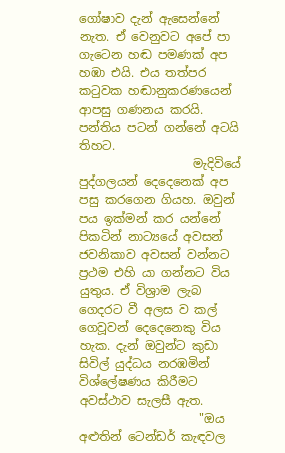ගෝෂාව දැන් ඇසෙන්නේ නැත. ඒ වෙනුවට අපේ පා ගැටෙන හඬ පමණක් අප හඹා එයි. එය තත්පර කටුවක හඬානුකරණයෙන් ආපසු ගණනය කරයි. පන්තිය පටන් ගන්නේ අටයි තිහට.
                   මැදිවියේ පුද්ගලයන් දෙදෙනෙක් අප පසු කරගෙන ගියහ. ඔවුන් පය ඉක්මන් කර යන්නේ පිකටින් නාට්‍යයේ අවසන් ජවනිකාව අවසන් වන්නට ප්‍රථම එහි යා ගන්නට විය යුතුය. ඒ විශ්‍රාම ලැබ ගෙදරට වී අලස ව කල් ගෙවූවන් දෙදෙනෙකු විය හැක. දැන් ඔවුන්ට කුඩා සිවිල් යුද්ධය නරඹමින් විශ්ලේෂණය කිරීමට අවස්ථාව සැලසී ඇත.
                    "ඔය අළුතින් ටෙන්ඩර් කැඳවල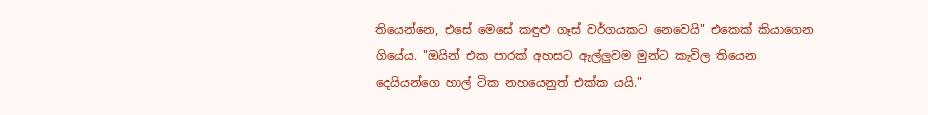තියෙන්නෙ, එසේ මෙසේ කඳුළු ගෑස් වර්ගයකට නෙවෙයි" එකෙක් කියාගෙන ගියේය. "ඔයින් එක පාරක් අහසට ඇල්ලුවම මුන්ට කැවිල තියෙන දෙයියන්ගෙ හාල් ටික නහයෙනුත් එක්ක යයි."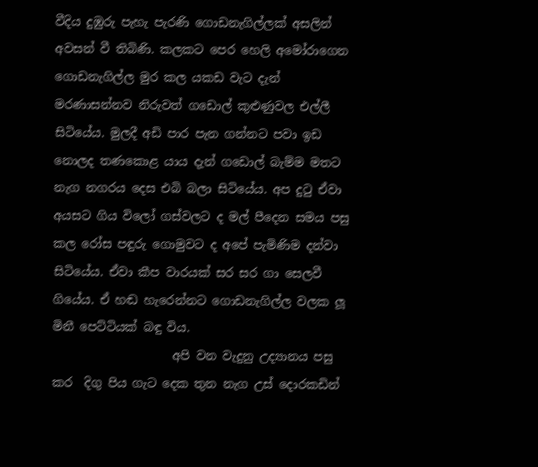වීදිය දුඹුරු පැහැ පැරණි ගොඩනැගිල්ලක් අසලින් අවසන් වී තිබිණි. කලකට පෙර හෙලි අමෝරාගෙන ගොඩනැගිල්ල මුර කල යකඩ වැට දැන් මරණාසන්නව නිරුවත් ගඩොල් කුළුණුවල එල්ලී සිටියේය. මුලදී අඩි පාර පැන ගන්නට පවා ඉඩ නොලද තණකොළ යාය දැන් ගඩොල් බැම්ම මතට නැග නගරය දෙස එබි බලා සිටියේය. අප දුටු ඒවා අයසට ගිය විලෝ ගස්වලට ද මල් පීදෙන සමය පසු කල රෝස පඳුරු ගොමුවට ද අපේ පැමිණිම දන්වා සිටියේය. ඒවා කීප වාරයක් සර සර ගා සෙලවී ගියේය. ඒ හඬ හැරෙන්නට ගොඩනැගිල්ල වලක ලූ මිනී පෙට්ටියක් බඳු විය.
                    අපි වන වැදුනු උද්‍යානය පසු කර  දිගු පිය ගැට දෙක තුන නැග උස් දොරකඩින්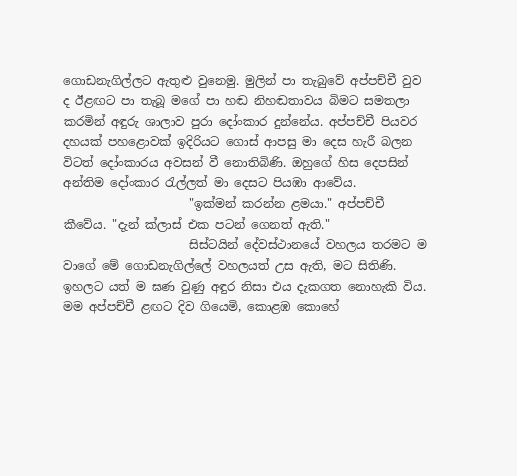ගොඩනැගිල්ලට ඇතුළු වුනෙමු. මුලින් පා තැබුවේ අප්පච්චී වුව ද ඊළඟට පා තැබූ මගේ පා හඬ නිහඬතාවය බිමට සමතලා කරමින් අඳුරු ශාලාව පුරා දෝංකාර දුන්නේය. අප්පච්චී පියවර දහයක් පහළොවක් ඉදිරියට ගොස් ආපසු මා දෙස හැරී බලන විටත් දෝංකාරය අවසන් වී නොතිබිණි. ඔහුගේ හිස දෙපසින් අන්තිම දෝංකාර රැල්ලත් මා දෙසට පියඹා ආවේය.
                     "ඉක්මන් කරන්න ළමයා." අප්පච්චී කීවේය. "දැන් ක්ලාස් එක පටන් ගෙනත් ඇති."
                     සිස්ටයින් දේවස්ථානයේ වහලය තරමට ම වාගේ මේ ගොඩනැගිල්ලේ වහලයත් උස ඇති, මට සිතිණි. ඉහලට යත් ම ඝණ වුණු අඳුර නිසා එය දැකගත නොහැකි විය. මම අප්පච්චී ළඟට දිව ගියෙමි, කොළඹ කොහේ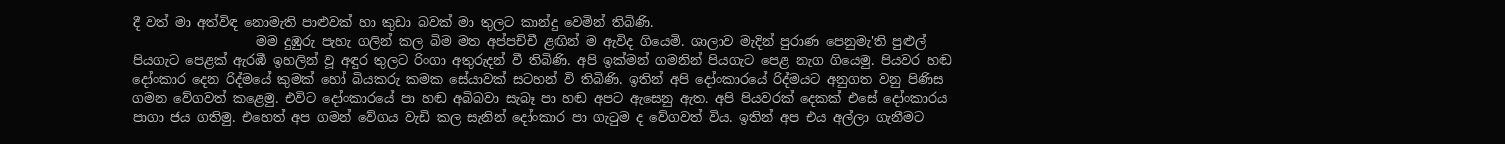දී වත් මා අත්විඳ නොමැති පාළුවක් හා කුඩා බවක් මා තුලට කාන්දු වෙමින් තිබිණි.
                   මම දුඹුරු පැහැ ගලින් කල බිම මත අප්පච්චී ළඟින් ම ඇවිද ගියෙමි. ශාලාව මැදින් පුරාණ පෙනුමැ'ති පුළුල් පියගැට පෙළක් ඇරඹී ඉහලින් වූ අඳුර තුලට රිංගා අතුරුදන් වී තිබිණි. අපි ඉක්මන් ගමනින් පියගැට පෙළ නැග ගියෙමු. පියවර හඬ දෝංකාර දෙන රිද්මයේ කුමක් හෝ බියකරු කමක සේයාවක් සටහන් වි තිබිණි. ඉතින් අපි දෝංකාරයේ රිද්මයට අනුගත වනු පිණිස ගමන වේගවත් කළෙමු. එවිට දෝංකාරයේ පා හඬ අබිබවා සැබෑ පා හඬ අපට ඇසෙනු ඇත. අපි පියවරක් දෙකක් එසේ දෝංකාරය පාගා ජය ගතිමු. එහෙත් අප ගමන් වේගය වැඩි කල සැනින් දෝංකාර පා ගැටුම ද වේගවත් විය. ඉතින් අප එය අල්ලා ගැනීමට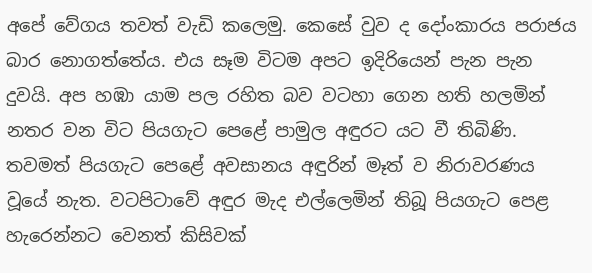අපේ වේගය තවත් වැඩි කලෙමු. කෙසේ වුව ද දෝංකාරය පරාජය බාර නොගත්තේය. එය සෑම විටම අපට ඉදිරියෙන් පැන පැන දුවයි. අප හඹා යාම පල රහිත බව වටහා ගෙන හති හලමින් නතර වන විට පියගැට පෙළේ පාමුල අඳුරට යට වී තිබිණි. තවමත් පියගැට පෙළේ අවසානය අඳුරින් මෑත් ව නිරාවරණය වූයේ නැත. වටපිටාවේ අඳුර මැද එල්ලෙමින් තිබූ පියගැට පෙළ හැරෙන්නට වෙනත් කිසිවක්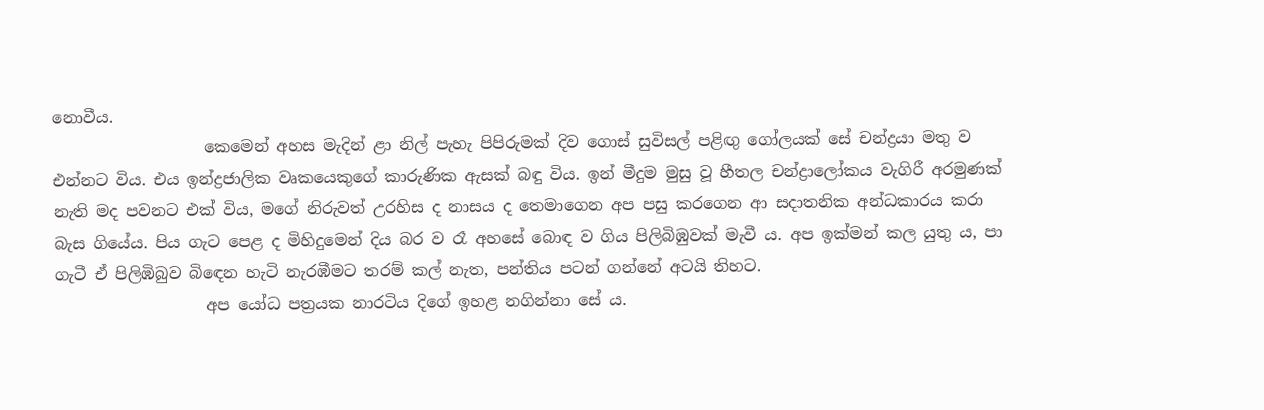නොවීය.
                   කෙමෙන් අහස මැදින් ළා නිල් පැහැ පිපිරුමක් දිව ගොස් සුවිසල් පළිඟු ගෝලයක් සේ චන්ද්‍රයා මතු ව එන්නට විය. එය ඉන්ද්‍රජාලික වෘකයෙකුගේ කාරුණික ඇසක් බඳු විය. ඉන් මීදුම මුසු වූ හීතල චන්ද්‍රාලෝකය වැගිරී අරමුණක් නැති මද පවනට එක් විය, මගේ නිරුවත් උරහිස ද නාසය ද තෙමාගෙන අප පසු කරගෙන ආ සදාතනික අන්ධකාරය කරා බැස ගියේය. පිය ගැට පෙළ ද මිහිදුමෙන් දිය බර ව රෑ අහසේ බොඳ ව ගිය පිලිබිඹුවක් මැවී ය. අප ඉක්මන් කල යුතු ය, පා ගැටී ඒ පිලිඹිබුව බිඳෙන හැටි නැරඹීමට තරම් කල් නැත, පන්තිය පටන් ගන්නේ අටයි තිහට.
                   අප යෝධ පත්‍රයක නාරටිය දිගේ ඉහළ නගින්නා සේ ය.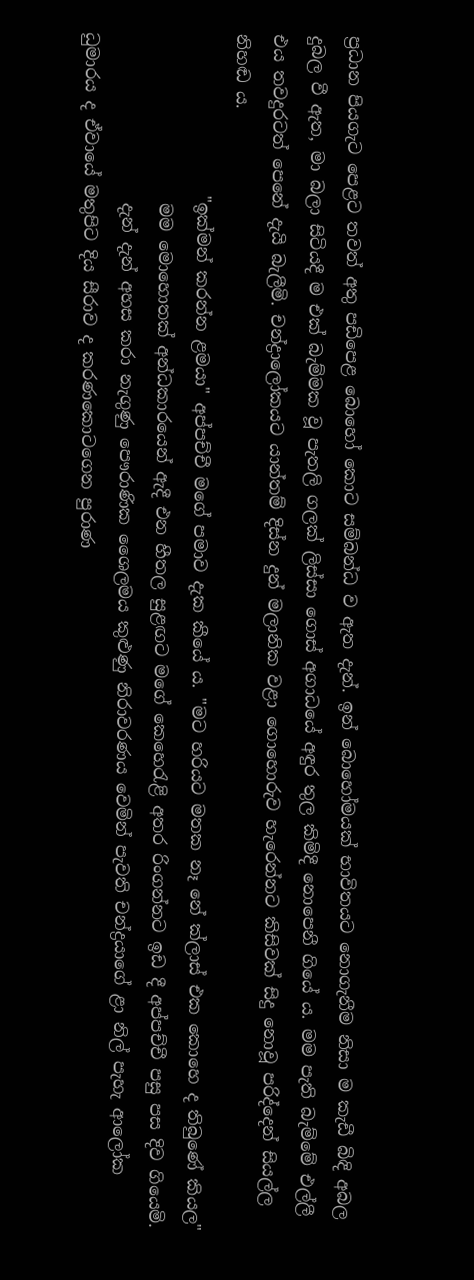ප්‍රධාන පියගැට පෙළට තවත් අතු පඩිපෙළ බොහෝ කොට සම්බන්ධ ව ඇත දැන්. ඉන් බොහෝමයක් භාවිතයට නොගැනීම නිසා ම කැඩී බිඳි අබල දුබල වී ඇත, මා බලා සිටියදී ම එක් බැම්මක වූ පැතලි ගලක් ලිස්සා ගොස් අගාධයේ අඳුර තුල කිමිදී නොපෙනී ගියේ ය. මම පැති බැම්මේ එල්ලී එය තවදුරටත් පෙනේ දැයි බැලීමි. චන්ද්‍රාලෝකයට යාන්තම් දිස්න දුන් මලානික වළා ගොහොරුව හැරෙන්නට කිසිවක් සිදු නොවූ පරිද්දෙන් සියල්ල නිහඬ ය.
                   "ඉක්මන් කරන්න ළමයා" අප්පච්චී මගේ පමාව දැක කීයේ ය. "මට හරියට මතක නෑ නේ ක්ලාස් එක කොහෙ ද තිබුණේ කියල"
                    මම මොහොතක් අන්ධකාරයෙන් ඇදී එන හීතල සුළඟට මගේ කෙහෙරැළි අතර රිංගන්නට ඉඩ දී අප්පච්චී පසු පස දිව ගියෙමි.
                    දැන් දැන් අහස කරා නැගුණු පෞරාණික ශෛලමය කුළුණු නිරාවරණය වෙමින් පැවති චන්ද්‍රයාගේ ළා නිල් පැහැ ආලෝක ධුමාරය ද ඒවා‍යේ මතුපිට දිය සීරාව ද කරණකොටගෙන පුරාණ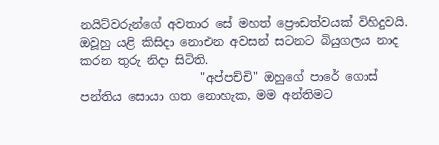නයිට්වරුන්ගේ අවතාර සේ මහත් ප්‍රෞඩත්වයක් විහිදුවයි. ඔවූහු යළි කිසිදා නොඑන අවසන් සටනට බියුගලය නාද කරන තුරු නිදා සිටිති.
                    "අප්පච්චි" ඔහුගේ පාරේ ගොස් පන්තිය සොයා ගත නොහැක, මම අන්තිමට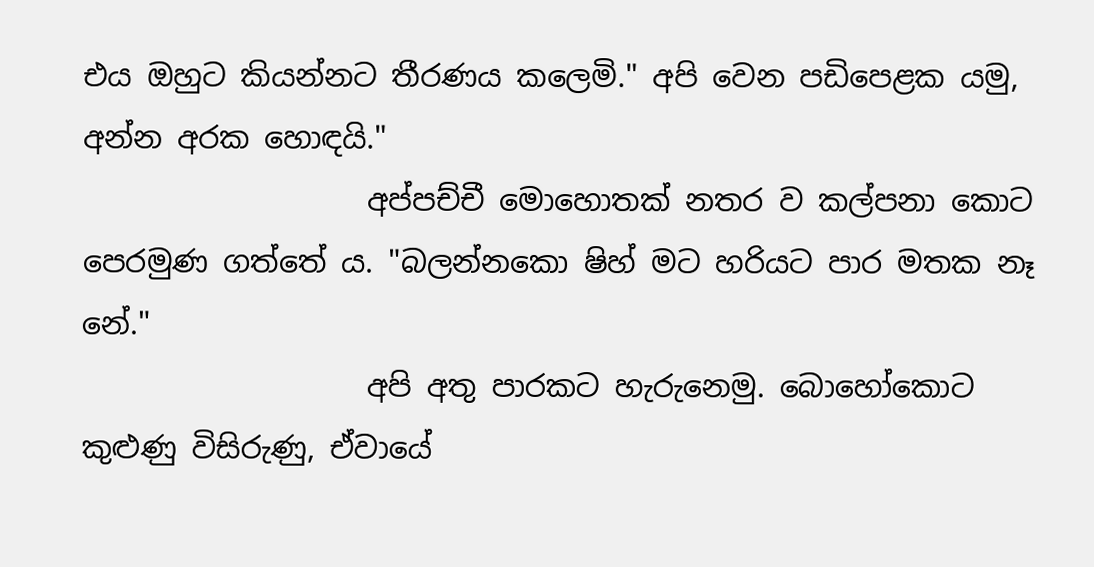එය ඔහුට කියන්නට තීරණය කලෙමි." අපි වෙන පඩිපෙළක යමු, අන්න අරක හොඳයි."
                   අප්පච්චී මොහොතක් නතර ව කල්පනා කොට පෙරමුණ ගත්තේ ය. "බලන්නකො ෂිහ් මට හරියට පාර මතක නෑ නේ."
                   අපි අතු පාරකට හැරුනෙමු. බොහෝකොට කුළුණු විසිරුණු, ඒවායේ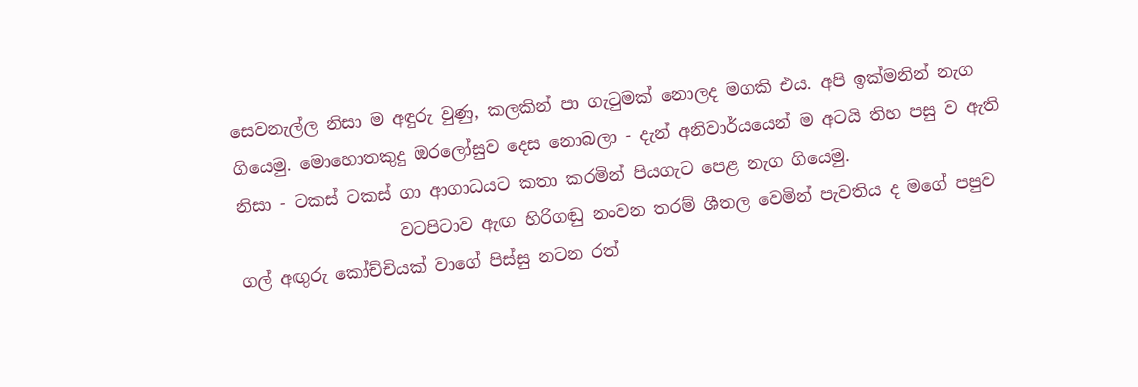සෙවනැල්ල නිසා ම අඳුරු වුණු, කලකින් පා ගැටුමක් නොලද මගකි එය. අපි ඉක්මනින් නැග ගියෙමු. මොහොතකුදු ඔරලෝසුව දෙස නොබලා - දැන් අනිවාර්යයෙන් ම අටයි තිහ පසු ව ඇති නිසා - ටකස් ටකස් ගා ආගාධයට කතා කරමින් පියගැට පෙළ නැග ගියෙමු.
                   වටපිටාව ඇඟ හිරිගඬු නංවන තරම් ශීතල වෙමින් පැවතිය ද මගේ පපුව ගල් අඟුරු කෝච්චියක් වාගේ පිස්සු නටන රත්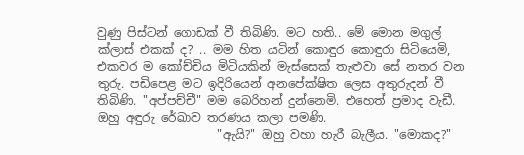වුණු පිස්ටන් ගොඩක් වී තිබිණි. මට හති.. මේ මොන මගුල් ක්ලාස් එකක් ද? .. මම හිත යටින් කොඳුර කොඳුරා සිටියෙමි, එකවර ම කෝච්චිය මිටියකින් මැස්සෙක් තැළුවා සේ නතර වන තුරු. පඩිපෙළ මට ඉදිරියෙන් අනපේක්ෂිත ලෙස අතුරුදන් වී තිබිණි. "අප්පච්චී" මම බෙරිහන් දුන්නෙමි. එහෙත් ප්‍රමාද වැඩී. ඔහු අඳුරු රේඛාව තරණය කලා පමණි.
                    "ඇයි?" ඔහු වහා හැරී බැලීය. "මොකද?"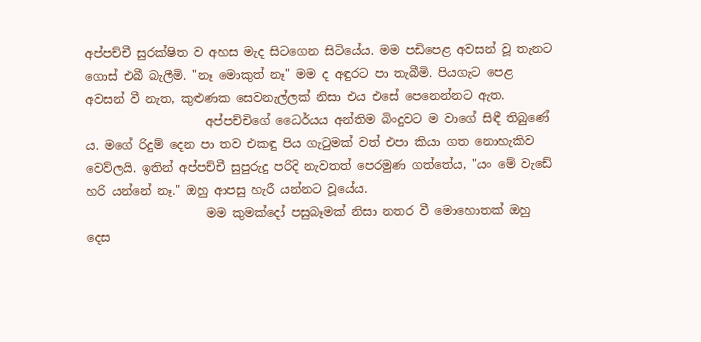අප්පච්චී සුරක්ෂිත ව අහස මැද සිටගෙන සිටියේය. මම පඩිපෙළ අවසන් වූ තැනට ගොස් එබී බැලීමි. "නෑ මොකුත් නෑ" මම ද අඳුරට පා තැබීමි. පියගැට පෙළ අවසන් වී නැත, කුළුණක සෙවනැල්ලක් නිසා එය එසේ පෙනෙන්නට ඇත.
                    අප්පච්චිගේ ධෛර්යය අන්තිම බිංදුවට ම වාගේ සිඳී තිබුණේ ය. මගේ රිදුම් දෙන පා තව එකඳු පිය ගැටුමක් වත් එපා කියා ගත නොහැකිව වෙව්ලයි. ඉතින් අප්පච්චී සුපුරුදු පරිදි නැවතත් පෙරමුණ ගත්තේය, "යං මේ වැඩේ හරි යන්නේ නෑ." ඔහු ආපසු හැරී යන්නට වූයේය.
                    මම කුමක්දෝ පසුබෑමක් නිසා නතර වී මොහොතක් ඔහු දෙස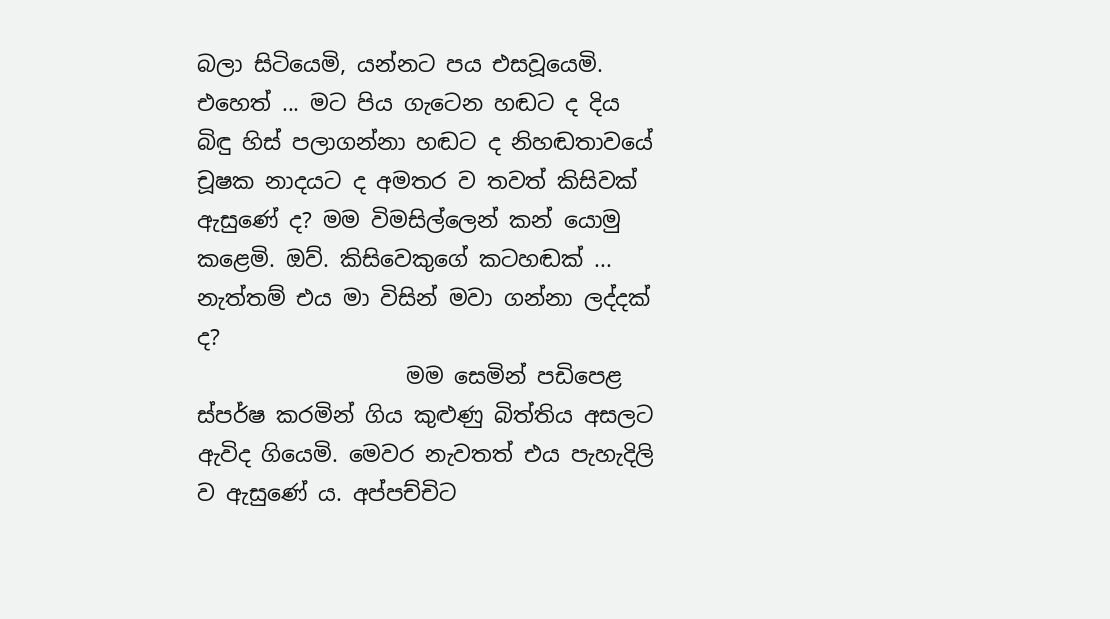බලා සිටියෙමි, යන්නට පය එසවූයෙමි. එහෙත් ... මට පිය ගැටෙන හඬට ද දිය බිඳු හිස් පලාගන්නා හඬට ද නිහඬතාවයේ චූෂක නාදයට ද අමතර ව තවත් කිසිවක් ඇසුණේ ද? මම විමසිල්ලෙන් කන් යොමු කළෙමි. ඔව්. කිසිවෙකුගේ කටහඬක් ... නැත්තම් එය මා විසින් මවා ගන්නා ලද්දක් ද?
                   මම සෙමින් පඩිපෙළ ස්පර්ෂ කරමින් ගිය කුළුණු බිත්තිය අසලට ඇවිද ගියෙමි. මෙවර නැවතත් එය පැහැදිලි ව ඇසුණේ ය. අප්පච්චිට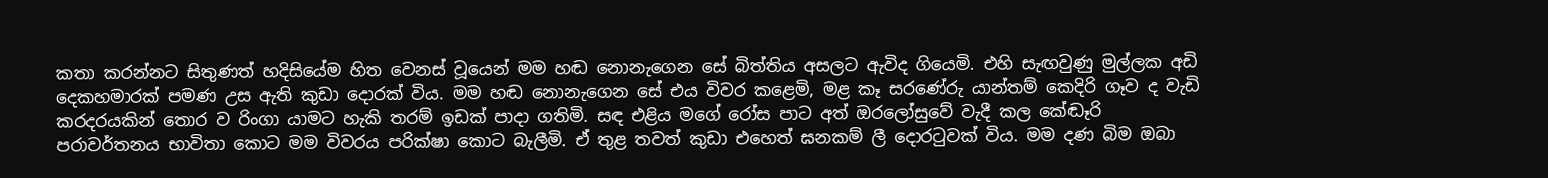කතා කරන්නට සිතුණත් හදිසියේම හිත වෙනස් වූයෙන් මම හඬ නොනැගෙන සේ බිත්තිය අසලට ඇවිද ගියෙමි. එහි සැඟවුණු මුල්ලක අඩි දෙකහමාරක් පමණ උස ඇති කුඩා දොරක් විය. මම හඬ නොනැගෙන සේ එය විවර කළෙමි, මළ කෑ සරණේරු යාන්තම් කෙදිරි ගෑව ද වැඩි කරදරයකින් තොර ව රිංගා යාමට හැකි තරම් ඉඩක් පාදා ගතිමි. සඳ එළිය මගේ රෝස පාට අත් ඔරලෝසුවේ වැදී කල කේඬෑරි පරාවර්තනය භාවිතා කොට මම විවරය පරික්ෂා කොට බැලීමි. ඒ තුළ තවත් කුඩා එහෙත් ඝනකම් ලී දොරටුවක් විය. මම දණ බිම ඔබා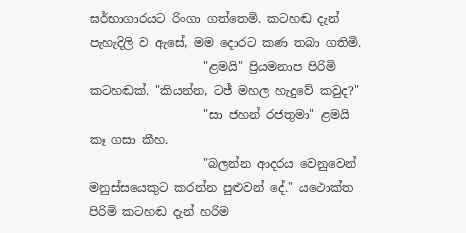ඝර්භාගාරයට රිංගා ගත්තෙමි. කටහඬ දැන් පැහැදිලි ව ඇසේ, මම දොරට කණ තබා ගතිමි.
                   "ළමයි" ප්‍රියමනාප පිරිමි කටහඬක්. "කියන්න, ටජ් මහල හැදුවේ කවුද?"
                   "සා ජහන් රජතුමා" ළමයි කෑ ගසා කීහ.
                   "බලන්න ආදරය වෙනුවෙන් මනුස්සයෙකුට කරන්න පුළුවන් දේ." යථොක්ත පිරිමි කටහඬ දැන් හරිම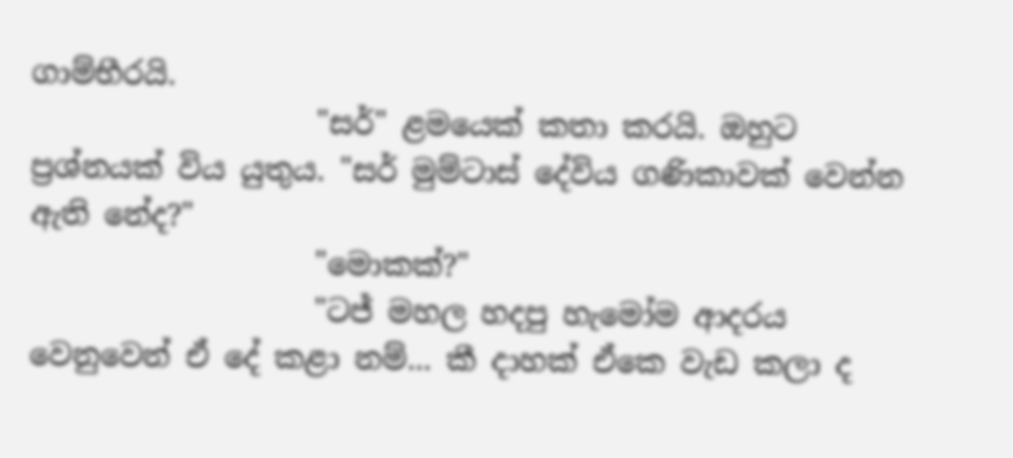ගාම්භීරයි.
                   "සර්" ළමයෙක් කතා කරයි. ඔහුට ප්‍රශ්නයක් විය යුතුය. "සර් මුම්ටාස් දේවිය ගණිකාවක් වෙන්න ඇති නේද?"
                   "මොකක්?"
                   "ටජ් මහල හදපු හැමෝම ආදරය වෙනුවෙන් ඒ දේ කළා නම්... කී දාහක් ඒකෙ වැඩ කලා ද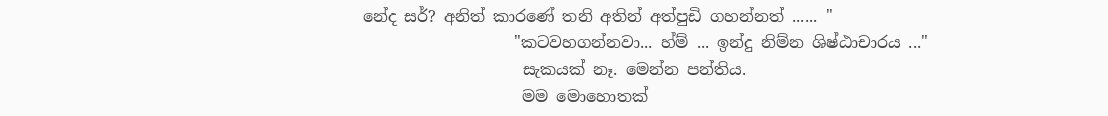නේද සර්? අනිත් කාරණේ තනි අතින් අත්පුඩි ගහන්නත් ...... "
                   "කටවහගන්නවා... හ්ම් ... ඉන්දු නිම්න ශිෂ්ඨාචාරය ..."
                    සැකයක් නෑ. මෙන්න පන්තිය.
                    මම මොහොතක්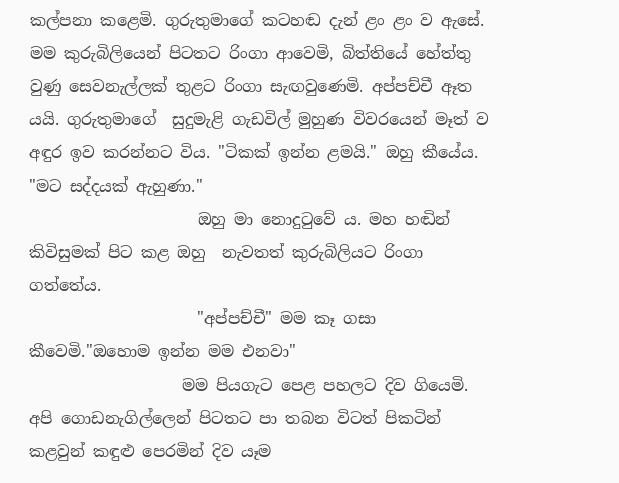කල්පනා කළෙමි. ගුරුතුමාගේ කටහඬ දැන් ළං ළං ව ඇසේ. මම කුරුබිලියෙන් පිටතට රිංගා ආවෙමි, බිත්තියේ හේත්තු වුණු සෙවනැල්ලක් තුළට රිංගා සැඟවුණෙමි. අප්පච්චී ඈත යයි. ගුරුතුමාගේ  සුදුමැළි ගැඩවිල් මුහුණ විවරයෙන් මෑත් ව අඳුර ඉව කරන්නට විය. "ටිකක් ඉන්න ළමයි." ඔහු කීයේය. "මට සද්දයක් ඇහුණා."
                     ඔහු මා නොදුටුවේ ය. මහ හඬින් කිවිසුමක් පිට කළ ඔහු  නැවතත් කුරුබිලියට රිංගා ගත්තේය.
                     "අප්පච්චී" මම කෑ ගසා කීවෙමි."ඔහොම ඉන්න මම එනවා"
                   මම පියගැට පෙළ පහලට දිව ගියෙමි. අපි ගොඩනැගිල්ලෙන් පිටතට පා තබන විටත් පිකටින් කළවුන් කඳුළු පෙරමින් දිව යෑම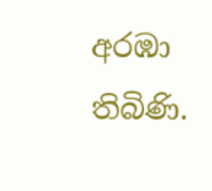අරඹා තිබිණි.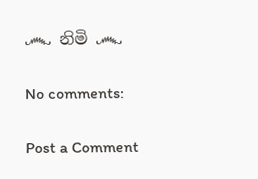෴ නිමි ෴

No comments:

Post a Comment